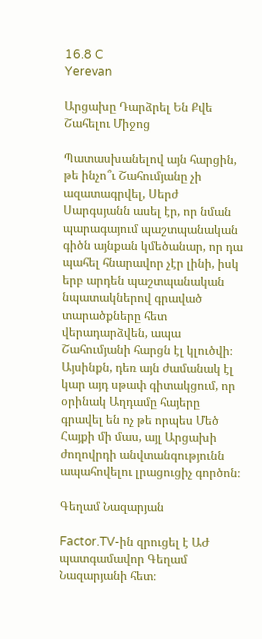16.8 C
Yerevan

Արցախը Դարձրել Են Քվե Շահելու Միջոց

Պատասխանելով այն հարցին, թե ինչո՞ւ Շահումյանը չի ազատագրվել, Սերժ Սարգսյանն ասել էր, որ նման պարագայում պաշտպանական գիծն այնքան կմեծանար, որ դա պահել հնարավոր չէր լինի, իսկ երբ արդեն պաշտպանական նպատակներով գրաված տարածքները հետ վերադարձվեն, ապա Շահումյանի հարցն էլ կլուծվի։ Այսինքն, դեռ այն ժամանակ էլ կար այդ սթափ գիտակցում, որ օրինակ Աղդամը հայերը գրավել են ոչ թե որպես Մեծ Հայքի մի մաս, այլ Արցախի ժողովրդի անվտանգությունն ապահովելու լրացուցիչ գործոն։

Գեղամ Նազարյան

Factor.TV-ին զրուցել է ԱԺ պատգամավոր Գեղամ Նազարյանի հետ։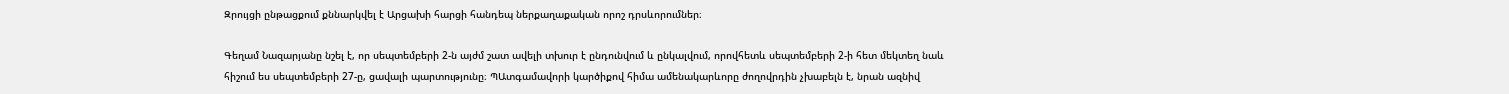Զրույցի ընթացքում քննարկվել է Արցախի հարցի հանդեպ ներքաղաքական որոշ դրսևորումներ։

Գեղամ Նազարյանը նշել է, որ սեպտեմբերի 2‑ն այժմ շատ ավելի տխուր է ընդունվում և ընկալվում, որովհետև սեպտեմբերի 2‑ի հետ մեկտեղ նաև հիշում ես սեպտեմբերի 27‑ը, ցավալի պարտությունը։ ՊԱտգամավորի կարծիքով հիմա ամենակարևորը ժողովրդին չխաբելն է, նրան ազնիվ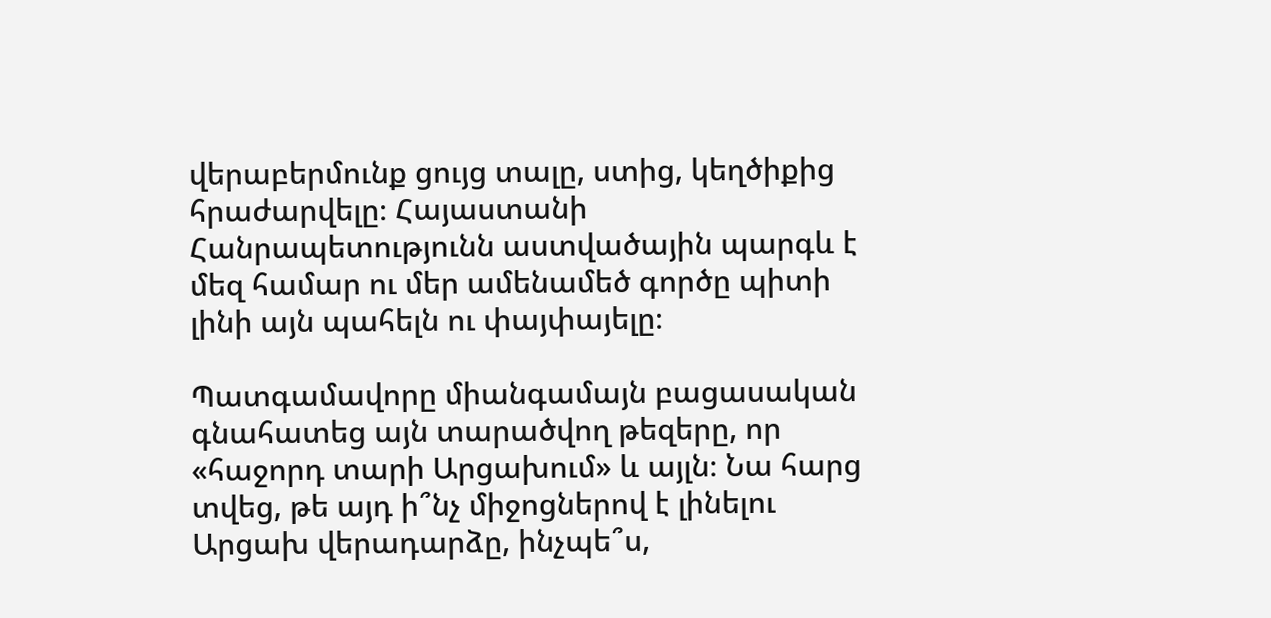վերաբերմունք ցույց տալը, ստից, կեղծիքից հրաժարվելը։ Հայաստանի Հանրապետությունն աստվածային պարգև է մեզ համար ու մեր ամենամեծ գործը պիտի լինի այն պահելն ու փայփայելը։

Պատգամավորը միանգամայն բացասական գնահատեց այն տարածվող թեզերը, որ «հաջորդ տարի Արցախում» և այլն։ Նա հարց տվեց, թե այդ ի՞նչ միջոցներով է լինելու Արցախ վերադարձը, ինչպե՞ս,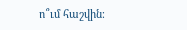ո՞ւմ հաշվին։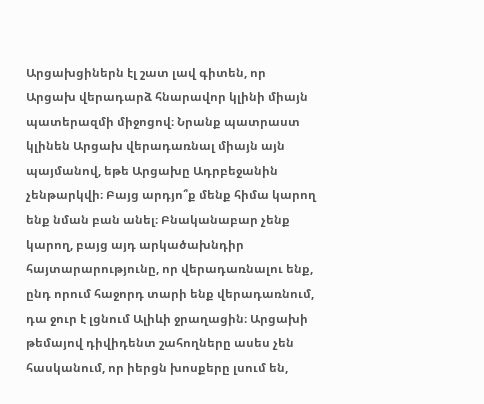Արցախցիներն էլ շատ լավ գիտեն, որ Արցախ վերադարձ հնարավոր կլինի միայն պատերազմի միջոցով։ Նրանք պատրաստ կլինեն Արցախ վերադառնալ միայն այն պայմանով, եթե Արցախը Ադրբեջանին չենթարկվի։ Բայց արդյո՞ք մենք հիմա կարող ենք նման բան անել։ Բնականաբար չենք կարող, բայց այդ արկածախնդիր հայտարարությունը, որ վերադառնալու ենք, ընդ որում հաջորդ տարի ենք վերադառնում, դա ջուր է լցնում Ալիևի ջրաղացին։ Արցախի թեմայով դիվիդենտ շահողները ասես չեն հասկանում, որ իերցն խոսքերը լսում են,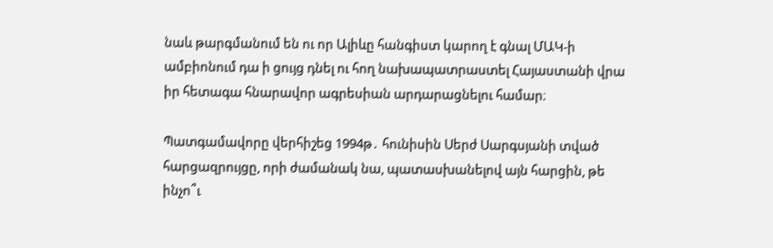նաև թարգմանում են ու որ Ալիևը հանգիստ կարող է գնալ ՄԱԿ‑ի ամբիոնում դա ի ցույց դնել ու հող նախապատրաստել Հայաստանի վրա իր հետագա հնարավոր ագրեսիան արդարացնելու համար։

Պատգամավորը վերհիշեց 1994թ․ հունիսին Սերժ Սարգսյանի տված հարցազրույցը, որի ժամանակ նա, պատասխանելով այն հարցին, թե ինչո՞ւ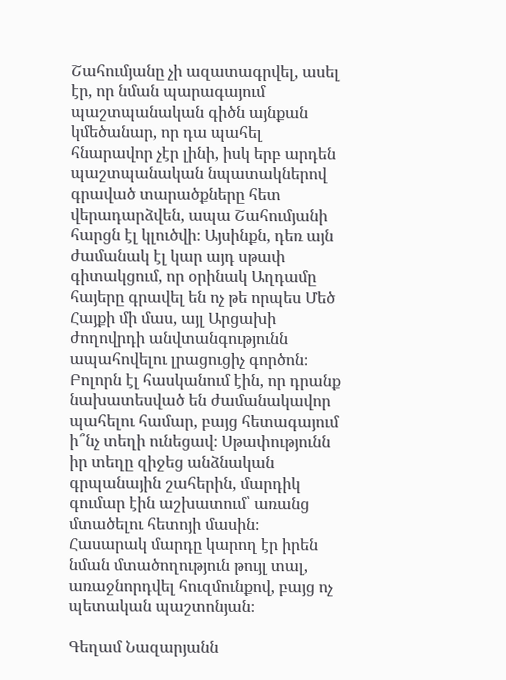Շահումյանը չի ազատագրվել, ասել էր, որ նման պարագայում պաշտպանական գիծն այնքան կմեծանար, որ դա պահել հնարավոր չէր լինի, իսկ երբ արդեն պաշտպանական նպատակներով գրաված տարածքները հետ վերադարձվեն, ապա Շահումյանի հարցն էլ կլուծվի։ Այսինքն, դեռ այն ժամանակ էլ կար այդ սթափ գիտակցում, որ օրինակ Աղդամը հայերը գրավել են ոչ թե որպես Մեծ Հայքի մի մաս, այլ Արցախի ժողովրդի անվտանգությունն ապահովելու լրացուցիչ գործոն։ Բոլորն էլ հասկանում էին, որ դրանք նախատեսված են ժամանակավոր պահելու համար, բայց հետագայում ի՞նչ տեղի ունեցավ։ Սթափությունն իր տեղը զիջեց անձնական գրպանային շահերին, մարդիկ գումար էին աշխատում՝ առանց մտածելու հետոյի մասին։ Հասարակ մարդը կարող էր իրեն նման մտածողություն թույլ տալ, առաջնորդվել հուզմունքով, բայց ոչ պետական պաշտոնյան։

Գեղամ Նազարյանն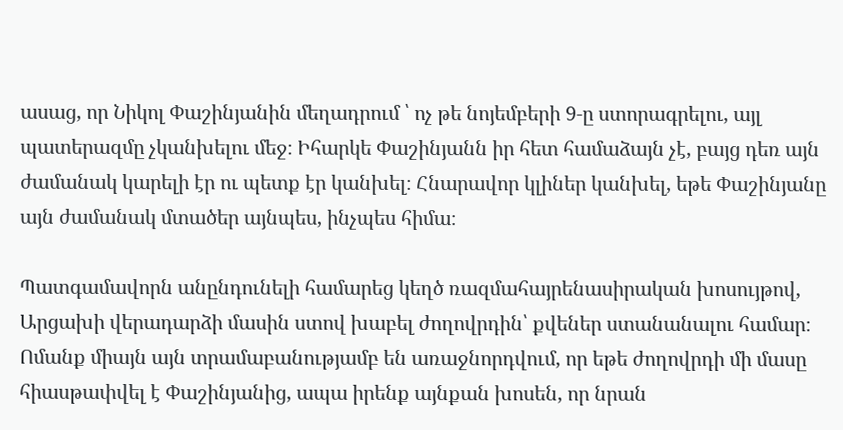ասաց, որ Նիկոլ Փաշինյանին մեղադրում ՝ ոչ թե նոյեմբերի 9‑ը ստորագրելու, այլ պատերազմը չկանխելու մեջ։ Իհարկե Փաշինյանն իր հետ համաձայն չէ, բայց դեռ այն ժամանակ կարելի էր ու պետք էր կանխել։ Հնարավոր կլիներ կանխել, եթե Փաշինյանը այն ժամանակ մտածեր այնպես, ինչպես հիմա։

Պատգամավորն անընդունելի համարեց կեղծ ռազմահայրենասիրական խոսույթով, Արցախի վերադարձի մասին ստով խաբել ժողովրդին՝ քվեներ ստանանալու համար։ Ոմանք միայն այն տրամաբանությամբ են առաջնորդվում, որ եթե ժողովրդի մի մասը հիասթափվել է Փաշինյանից, ապա իրենք այնքան խոսեն, որ նրան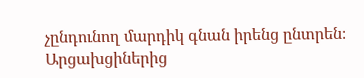չընդունող մարդիկ գնան իրենց ընտրեն։ Արցախցիներից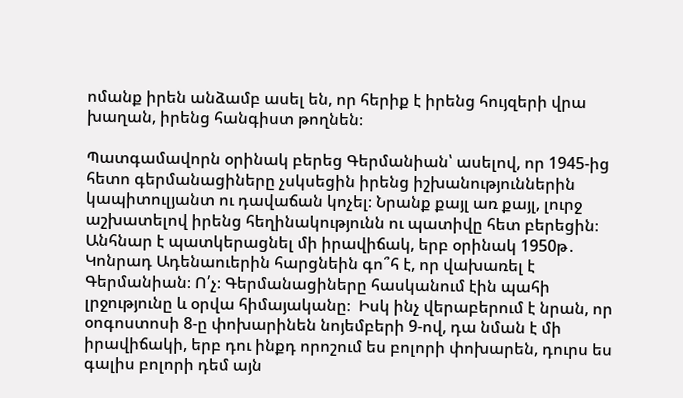ոմանք իրեն անձամբ ասել են, որ հերիք է իրենց հույզերի վրա խաղան, իրենց հանգիստ թողնեն։

Պատգամավորն օրինակ բերեց Գերմանիան՝ ասելով, որ 1945-ից հետո գերմանացիները չսկսեցին իրենց իշխանություններին կապիտուլյանտ ու դավաճան կոչել։ Նրանք քայլ առ քայլ, լուրջ աշխատելով իրենց հեղինակությունն ու պատիվը հետ բերեցին։ Անհնար է պատկերացնել մի իրավիճակ, երբ օրինակ 1950թ․ Կոնրադ Ադենաուերին հարցնեին գո՞հ է, որ վախառել է Գերմանիան։ Ո՛չ։ Գերմանացիները հասկանում էին պահի լրջությունը և օրվա հիմայականը։  Իսկ ինչ վերաբերում է նրան, որ օոգոստոսի 8‑ը փոխարինեն նոյեմբերի 9‑ով, դա նման է մի իրավիճակի, երբ դու ինքդ որոշում ես բոլորի փոխարեն, դուրս ես գալիս բոլորի դեմ այն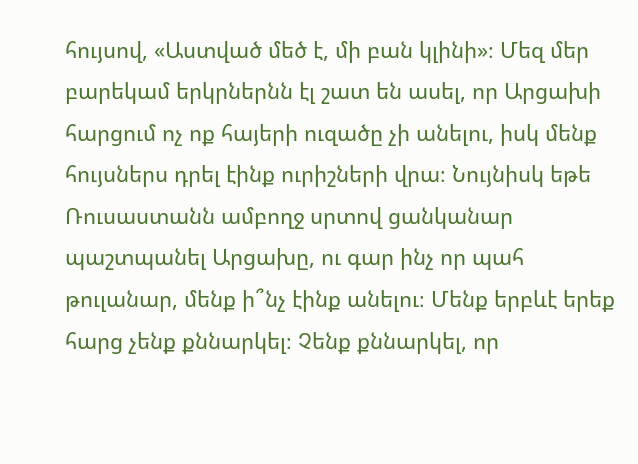հույսով, «Աստված մեծ է, մի բան կլինի»։ Մեզ մեր բարեկամ երկրներնն էլ շատ են ասել, որ Արցախի հարցում ոչ ոք հայերի ուզածը չի անելու, իսկ մենք հույսներս դրել էինք ուրիշների վրա։ Նույնիսկ եթե Ռուսաստանն ամբողջ սրտով ցանկանար պաշտպանել Արցախը, ու գար ինչ որ պահ թուլանար, մենք ի՞նչ էինք անելու։ Մենք երբևէ երեք հարց չենք քննարկել։ Չենք քննարկել, որ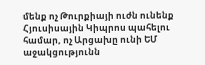մենք ոչ Թուրքիայի ուժն ունենք Հյուսիսային Կիպրոս պահելու համար, ոչ Արցախը ունի ԵՄ աջակցությունն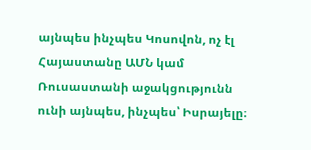այնպես ինչպես Կոսովոն, ոչ էլ Հայաստանը ԱՄՆ կամ Ռուսաստանի աջակցությունն ունի այնպես, ինչպես՝ Իսրայելը։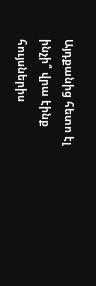Այդքանից հետո էլ ինչի՞ վրա էինք հույսներիս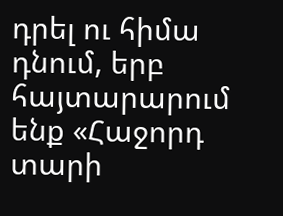դրել ու հիմա դնում, երբ հայտարարում ենք «Հաջորդ տարի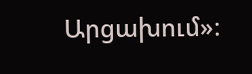Արցախում»։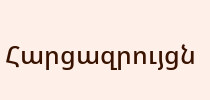Հարցազրույցն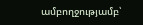ամբողջությամբ՝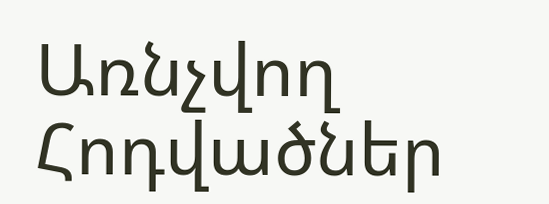Առնչվող Հոդվածներ